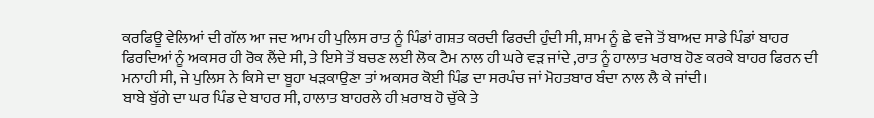ਕਰਫਿਊ ਵੇਲਿਆਂ ਦੀ ਗੱਲ ਆ ਜਦ ਆਮ ਹੀ ਪੁਲਿਸ ਰਾਤ ਨੂੰ ਪਿੰਡਾਂ ਗਸ਼ਤ ਕਰਦੀ ਫਿਰਦੀ ਹੁੰਦੀ ਸੀ, ਸ਼ਾਮ ਨੂੰ ਛੇ ਵਜੇ ਤੋਂ ਬਾਅਦ ਸਾਡੇ ਪਿੰਡਾਂ ਬਾਹਰ ਫਿਰਦਿਆਂ ਨੂੰ ਅਕਸਰ ਹੀ ਰੋਕ ਲੈਂਦੇ ਸੀ, ਤੇ ਇਸੇ ਤੋਂ ਬਚਣ ਲਈ ਲੋਕ ਟੈਮ ਨਾਲ ਹੀ ਘਰੇ ਵੜ ਜਾਂਦੇ ,ਰਾਤ ਨੂੰ ਹਾਲਾਤ ਖਰਾਬ ਹੋਣ ਕਰਕੇ ਬਾਹਰ ਫਿਰਨ ਦੀ ਮਨਾਹੀ ਸੀ, ਜੇ ਪੁਲਿਸ ਨੇ ਕਿਸੇ ਦਾ ਬੂਹਾ ਖੜਕਾਉਣਾ ਤਾਂ ਅਕਸਰ ਕੋਈ ਪਿੰਡ ਦਾ ਸਰਪੰਚ ਜਾਂ ਮੋਹਤਬਾਰ ਬੰਦਾ ਨਾਲ ਲੈ ਕੇ ਜਾਂਦੀ।
ਬਾਬੇ ਬੁੱਗੇ ਦਾ ਘਰ ਪਿੰਡ ਦੇ ਬਾਹਰ ਸੀ, ਹਾਲਾਤ ਬਾਹਰਲੇ ਹੀ ਖ਼ਰਾਬ ਹੋ ਚੁੱਕੇ ਤੇ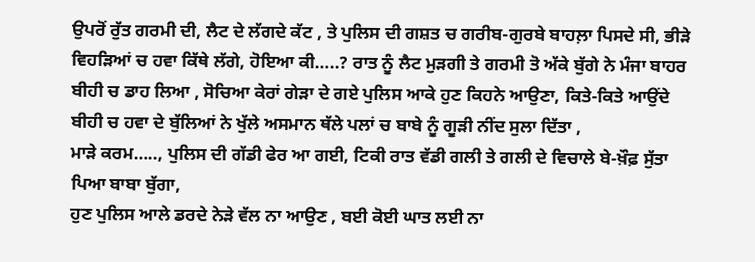ਉਪਰੋਂ ਰੁੱਤ ਗਰਮੀ ਦੀ, ਲੈਟ ਦੇ ਲੱਗਦੇ ਕੱਟ , ਤੇ ਪੁਲਿਸ ਦੀ ਗਸ਼ਤ ਚ ਗਰੀਬ-ਗੁਰਬੇ ਬਾਹਲ਼ਾ ਪਿਸਦੇ ਸੀ, ਭੀੜੇ ਵਿਹੜਿਆਂ ਚ ਹਵਾ ਕਿੱਥੇ ਲੱਗੇ, ਹੋਇਆ ਕੀ…..? ਰਾਤ ਨੂੰ ਲੈਟ ਮੁੜਗੀ ਤੇ ਗਰਮੀ ਤੋ ਅੱਕੇ ਬੁੱਗੇ ਨੇ ਮੰਜਾ ਬਾਹਰ ਬੀਹੀ ਚ ਡਾਹ ਲਿਆ , ਸੋਚਿਆ ਕੇਰਾਂ ਗੇੜਾ ਦੇ ਗਏ ਪੁਲਿਸ ਆਕੇ ਹੁਣ ਕਿਹਨੇ ਆਉਣਾ, ਕਿਤੇ-ਕਿਤੇ ਆਉਂਦੇ ਬੀਹੀ ਚ ਹਵਾ ਦੇ ਬੁੱਲਿਆਂ ਨੇ ਖੁੱਲੇ ਅਸਮਾਨ ਥੱਲੇ ਪਲਾਂ ਚ ਬਾਬੇ ਨੂੰ ਗੂੜੀ ਨੀਂਦ ਸੁਲਾ ਦਿੱਤਾ ,
ਮਾੜੇ ਕਰਮ….., ਪੁਲਿਸ ਦੀ ਗੱਡੀ ਫੇਰ ਆ ਗਈ, ਟਿਕੀ ਰਾਤ ਵੱਡੀ ਗਲੀ ਤੇ ਗਲੀ ਦੇ ਵਿਚਾਲੇ ਬੇ-ਖ਼ੌਫ਼ ਸੁੱਤਾ ਪਿਆ ਬਾਬਾ ਬੁੱਗਾ,
ਹੁਣ ਪੁਲਿਸ ਆਲੇ ਡਰਦੇ ਨੇੜੇ ਵੱਲ ਨਾ ਆਉਣ , ਬਈ ਕੋਈ ਘਾਤ ਲਈ ਨਾ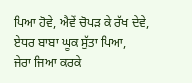ਪਿਆ ਹੋਵੇ, ਐਵੇਂ ਚੋਪੜ ਕੇ ਰੱਖ ਦੇਵੇ, ਏਧਰ ਬਾਬਾ ਘੂਕ ਸੁੱਤਾ ਪਿਆ,
ਜੇਰਾ ਜਿਆ ਕਰਕੇ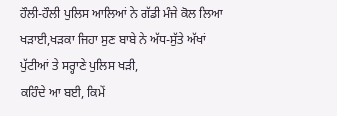ਹੌਲੀ-ਹੌਲੀ ਪੁਲਿਸ ਆਲਿਆਂ ਨੇ ਗੱਡੀ ਮੰਜੇ ਕੋਲ ਲਿਆ ਖੜਾਈ,ਖੜਕਾ ਜਿਹਾ ਸੁਣ ਬਾਬੇ ਨੇ ਅੱਧ-ਸੁੱਤੇ ਅੱਖਾਂ ਪੁੱਟੀਆਂ ਤੇ ਸਰ੍ਹਾਣੇ ਪੁਲਿਸ ਖੜੀ,
ਕਹਿੰਦੇ ਆ ਬਈ, ਕਿਮੇਂ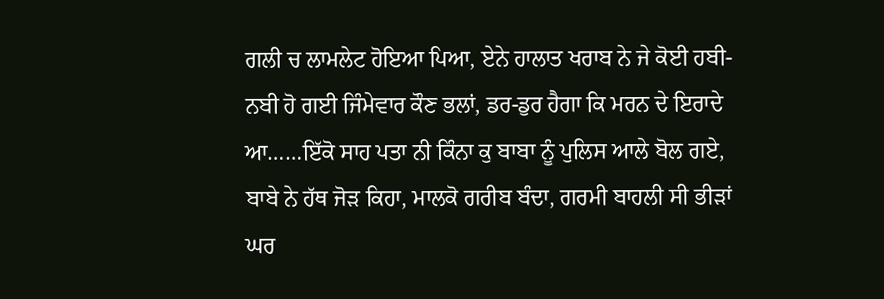ਗਲੀ ਚ ਲਾਮਲੇਟ ਹੋਇਆ ਪਿਆ, ਏਨੇ ਹਾਲਾਤ ਖਰਾਬ ਨੇ ਜੇ ਕੋਈ ਹਬੀ-ਨਬੀ ਹੋ ਗਈ ਜਿੰਮੇਵਾਰ ਕੌਣ ਭਲਾਂ, ਡਰ-ਡੁਰ ਹੈਗਾ ਕਿ ਮਰਨ ਦੇ ਇਰਾਦੇ ਆ……ਇੱਕੋ ਸਾਹ ਪਤਾ ਨੀ ਕਿੰਨਾ ਕੁ ਬਾਬਾ ਨੂੰ ਪੁਲਿਸ ਆਲੇ ਬੋਲ ਗਏ,
ਬਾਬੇ ਨੇ ਹੱਥ ਜੋੜ ਕਿਹਾ, ਮਾਲਕੋ ਗਰੀਬ ਬੰਦਾ, ਗਰਮੀ ਬਾਹਲੀ ਸੀ ਭੀੜਾਂ ਘਰ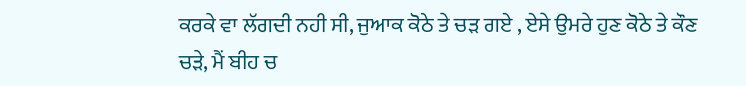ਕਰਕੇ ਵਾ ਲੱਗਦੀ ਨਹੀ ਸੀ, ਜੁਆਕ ਕੋਠੇ ਤੇ ਚੜ ਗਏ , ਏਸੇ ਉਮਰੇ ਹੁਣ ਕੋਠੇ ਤੇ ਕੌਣ ਚੜੇ, ਮੈਂ ਬੀਹ ਚ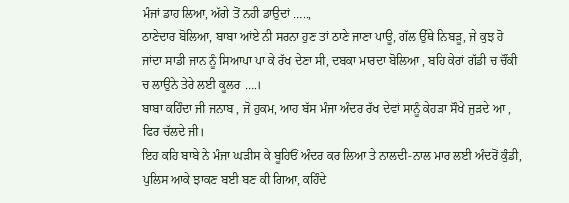ਮੰਜਾਂ ਡਾਹ ਲਿਆ, ਅੱਗੇ ਤੋਂ ਨਹੀ ਡਾਉਦਾਂ …..,
ਠਾਣੇਦਾਰ ਬੋਲਿਆ, ਬਾਬਾ ਆਂਏ ਨੀ ਸਰਨਾ ਹੁਣ ਤਾਂ ਠਾਣੇ ਜਾਣਾ ਪਾਊ, ਗੱਲ ਉੱਥੇ ਨਿਬੜੂ, ਜੇ ਕੁਝ ਹੋ ਜਾਂਦਾ ਸਾਡੀ ਜਾਨ ਨੂੰ ਸਿਆਪਾ ਪਾ ਕੇ ਰੱਖ ਦੇਣਾ ਸੀ, ਦਬਕਾ ਮਾਰਦਾ ਬੋਲਿਆ , ਬਹਿ ਕੇਰਾਂ ਗੱਡੀ ਚ ਚੌਂਕੀ ਚ ਲਾਉਨੇ ਤੇਰੇ ਲਈ ਕੂਲਰ ….।
ਬਾਬਾ ਕਹਿੰਦਾ ਜੀ ਜਨਾਬ , ਜੋ ਹੁਕਮ, ਆਹ ਬੱਸ ਮੰਜਾ ਅੰਦਰ ਰੱਖ ਦੇਵਾਂ ਸਾਨੂੰ ਕੇਹੜਾ ਸੌਖੇ ਜੁੜਦੇ ਆ , ਫਿਰ ਚੱਲਦੇ ਜੀ।
ਇਹ ਕਹਿ ਬਾਬੇ ਨੇ ਮੰਜਾ ਘੜੀਸ ਕੇ ਬੂਹਿਓਂ ਅੰਦਰ ਕਰ ਲਿਆ ਤੇ ਨਾਲਦੀ-ਨਾਲ ਮਾਰ ਲਈ ਅੰਦਰੋਂ ਕੁੰਡੀ,
ਪੁਲਿਸ ਆਕੇ ਝਾਕਣ ਬਈ ਬਣ ਕੀ ਗਿਆ, ਕਹਿੰਦੇ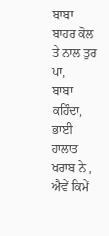ਬਾਬਾ ਬਾਹਰ ਕੋਲ ਤੇ ਨਾਲ ਤੁਰ ਪਾ,
ਬਾਬਾ ਕਹਿੰਦਾ, ਭਾਈ ਹਾਲਾਤ ਖਰਾਬ ਨੇ , ਐਵੇਂ ਕਿਮੇਂ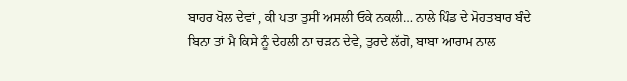ਬਾਹਰ ਖੋਲ ਦੇਵਾਂ , ਕੀ ਪਤਾ ਤੁਸੀਂ ਅਸਲੀ ਓਕੇ ਨਕਲੀ… ਨਾਲੇ ਪਿੰਡ ਦੇ ਮੋਹਤਬਾਰ ਬੰਦੇ ਬਿਨਾ ਤਾਂ ਮੈ ਕਿਸੇ ਨੂੰ ਦੇਹਲੀ ਨਾ ਚੜਨ ਦੇਵੇ, ਤੁਰਦੇ ਲੱਗੋ, ਬਾਬਾ ਆਰਾਮ ਨਾਲ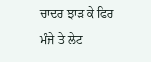ਚਾਦਰ ਝਾੜ ਕੇ ਫਿਰ ਮੰਜੇ ਤੇ ਲੇਟ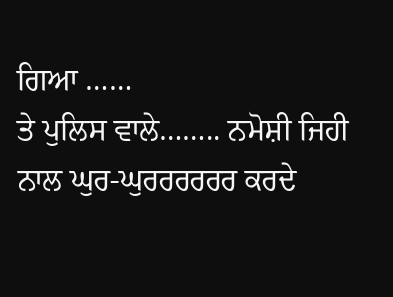ਗਿਆ ……
ਤੇ ਪੁਲਿਸ ਵਾਲੇ…….. ਨਮੋਸ਼ੀ ਜਿਹੀ ਨਾਲ ਘੁਰ-ਘੁਰਰਰਰਰਰ ਕਰਦੇ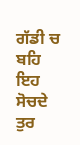ਗੱਡੀ ਚ ਬਹਿ ਇਹ ਸੋਚਦੇ ਤੁਰ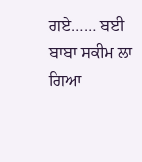ਗਏ…… ਬਈ ਬਾਬਾ ਸਕੀਮ ਲਾ ਗਿਆ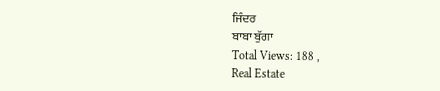ਜਿੰਦਰ
ਬਾਬਾ ਬੁੱਗਾ
Total Views: 188 ,
Real Estate